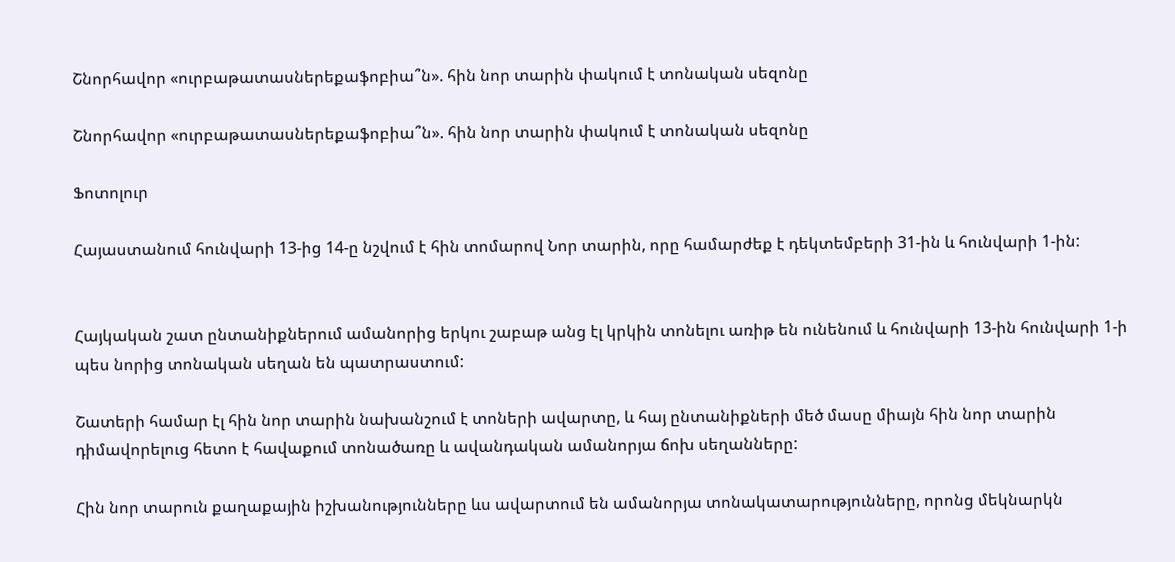Շնորհավոր «ուրբաթատասներեքաֆոբիա՞ն». հին նոր տարին փակում է տոնական սեզոնը

Շնորհավոր «ուրբաթատասներեքաֆոբիա՞ն». հին նոր տարին փակում է տոնական սեզոնը

Ֆոտոլուր

Հայաստանում հունվարի 13-ից 14-ը նշվում է հին տոմարով Նոր տարին, որը համարժեք է դեկտեմբերի 31-ին և հունվարի 1-ին:


Հայկական շատ ընտանիքներում ամանորից երկու շաբաթ անց էլ կրկին տոնելու առիթ են ունենում և հունվարի 13-ին հունվարի 1-ի պես նորից տոնական սեղան են պատրաստում:

Շատերի համար էլ հին նոր տարին նախանշում է տոների ավարտը, և հայ ընտանիքների մեծ մասը միայն հին նոր տարին դիմավորելուց հետո է հավաքում տոնածառը և ավանդական ամանորյա ճոխ սեղանները:

Հին նոր տարուն քաղաքային իշխանությունները ևս ավարտում են ամանորյա տոնակատարությունները, որոնց մեկնարկն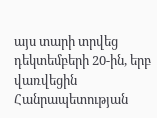այս տարի տրվեց դեկտեմբերի 20-ին, երբ վառվեցին Հանրապետության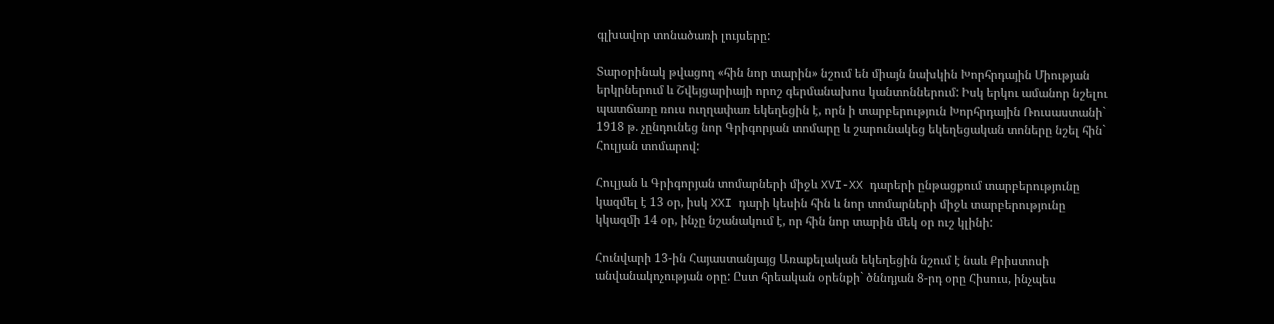գլխավոր տոնածառի լույսերը:

Տարօրինակ թվացող «հին նոր տարին» նշում են միայն նախկին Խորհրդային Միության երկրներում և Շվեյցարիայի որոշ գերմանախոս կանտոններում: Իսկ երկու ամանոր նշելու պատճառը ռուս ուղղափառ եկեղեցին է, որն ի տարբերություն Խորհրդային Ռուսաստանի` 1918 թ. չընդունեց նոր Գրիգորյան տոմարը և շարունակեց եկեղեցական տոները նշել հին` Հուլյան տոմարով:

Հուլյան և Գրիգորյան տոմարների միջև XVI-XX դարերի ընթացքում տարբերությունը կազմել է 13 օր, իսկ XXI դարի կեսին հին և նոր տոմարների միջև տարբերությունը կկազմի 14 օր, ինչը նշանակում է, որ հին նոր տարին մեկ օր ուշ կլինի:

Հունվարի 13-ին Հայաստանյայց Առաքելական եկեղեցին նշում է նաև Քրիստոսի անվանակոչության օրը: Ըստ հրեական օրենքի` ծննդյան 8-րդ օրը Հիսուս, ինչպես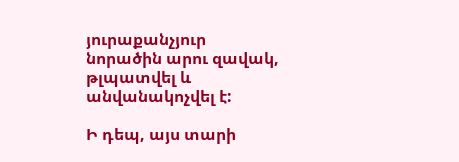յուրաքանչյուր նորածին արու զավակ, թլպատվել և անվանակոչվել է:

Ի դեպ, այս տարի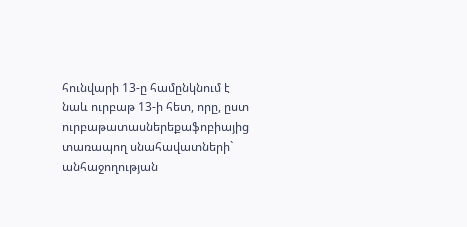հունվարի 13-ը համընկնում է նաև ուրբաթ 13-ի հետ, որը, ըստ ուրբաթատասներեքաֆոբիայից տառապող սնահավատների` անհաջողության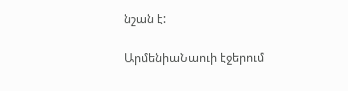նշան է:

ԱրմենիաՆաուի էջերում